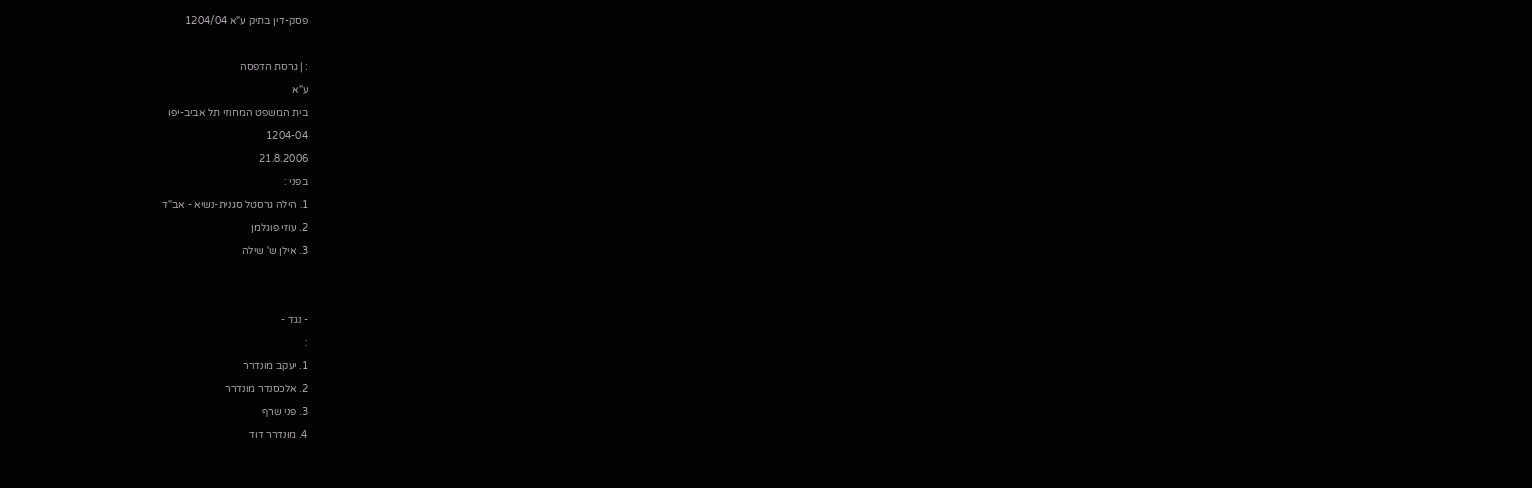פסק-דין בתיק ע"א 1204/04

: | גרסת הדפסה
ע"א
בית המשפט המחוזי תל אביב-יפו
1204-04
21.8.2006
בפני :
1. הילה גרסטל סגנית-נשיא - אב"ד
2. עוזי פוגלמן
3. אילן ש' שילה


- נגד -
:
1. יעקב מונדרר
2. אלכסנדר מונדרר
3. פני שרף
4. מונדרר דוד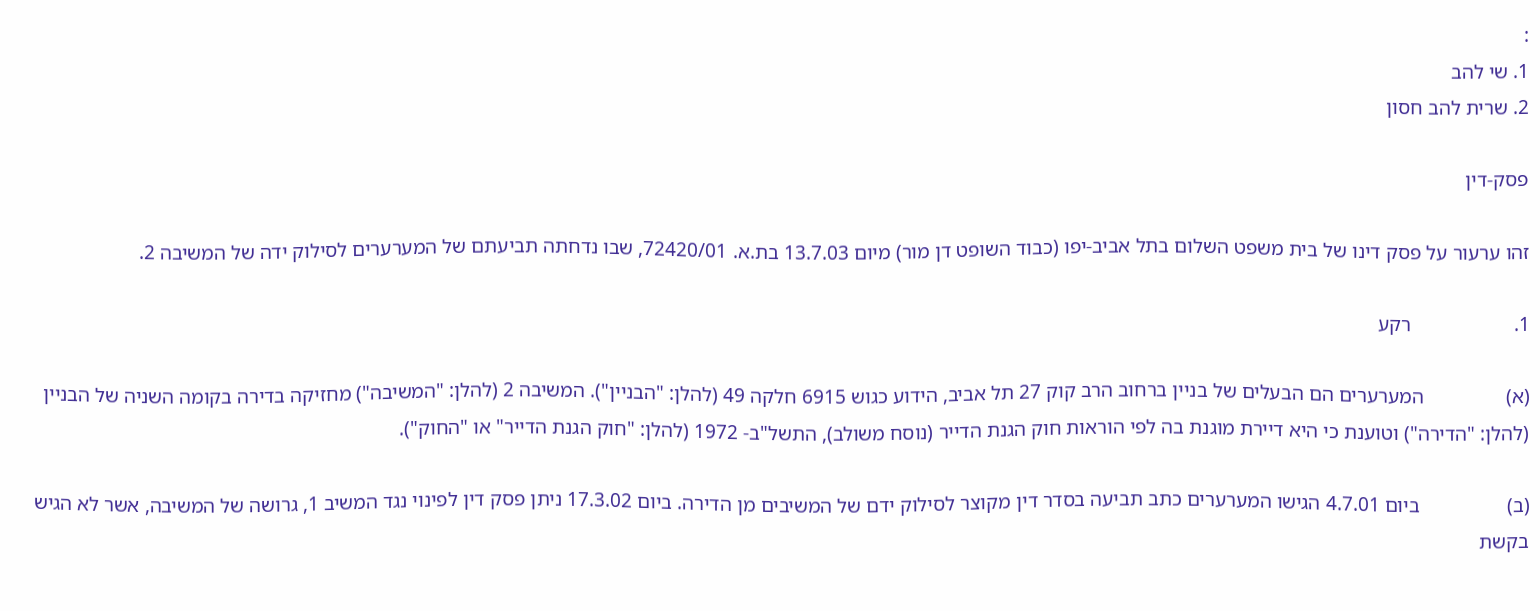:
1. שי להב
2. שרית להב חסון

פסק-דין

זהו ערעור על פסק דינו של בית משפט השלום בתל אביב-יפו (כבוד השופט דן מור) מיום 13.7.03 בת.א. 72420/01, שבו נדחתה תביעתם של המערערים לסילוק ידה של המשיבה 2.

1.                    רקע

(א)                המערערים הם הבעלים של בניין ברחוב הרב קוק 27 תל אביב, הידוע כגוש 6915 חלקה 49 (להלן: "הבניין"). המשיבה 2 (להלן: "המשיבה") מחזיקה בדירה בקומה השניה של הבניין (להלן: "הדירה") וטוענת כי היא דיירת מוגנת בה לפי הוראות חוק הגנת הדייר (נוסח משולב), התשל"ב- 1972 (להלן: "חוק הגנת הדייר" או "החוק").

(ב)                 ביום 4.7.01 הגישו המערערים כתב תביעה בסדר דין מקוצר לסילוק ידם של המשיבים מן הדירה. ביום 17.3.02 ניתן פסק דין לפינוי נגד המשיב 1, גרושה של המשיבה, אשר לא הגיש בקשת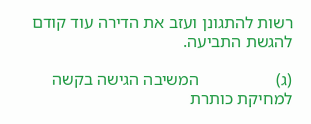רשות להתגונן ועזב את הדירה עוד קודם להגשת התביעה.

(ג)                  המשיבה הגישה בקשה למחיקת כותרת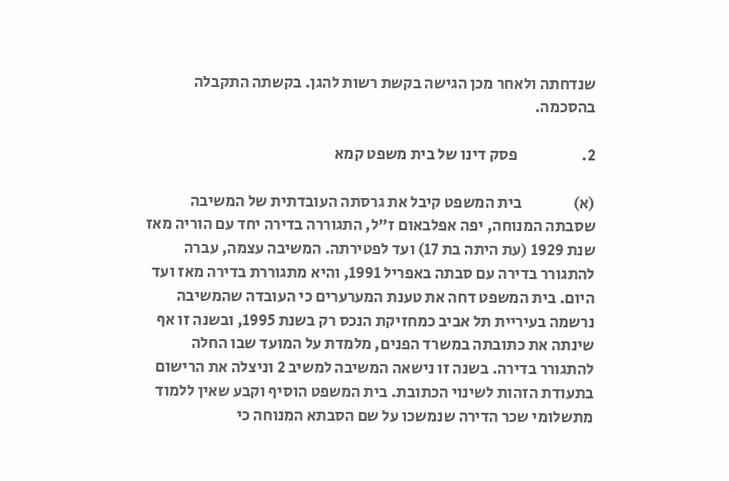שנדחתה ולאחר מכן הגישה בקשת רשות להגן. בקשתה התקבלה בהסכמה.

2.                    פסק דינו של בית משפט קמא

(א)                בית המשפט קיבל את גרסתה העובדתית של המשיבה שסבתה המנוחה, יפה אפלבאום ז"ל, התגוררה בדירה יחד עם הוריה מאז שנת 1929 (עת היתה בת 17) ועד לפטירתה. המשיבה עצמה, עברה להתגורר בדירה עם סבתה באפריל 1991, והיא מתגוררת בדירה מאז ועד היום. בית המשפט דחה את טענת המערערים כי העובדה שהמשיבה נרשמה בעיריית תל אביב כמחזיקת הנכס רק בשנת 1995, ובשנה זו אף שינתה את כתובתה במשרד הפנים, מלמדת על המועד שבו החלה להתגורר בדירה. בשנה זו נישאה המשיבה למשיב 2 וניצלה את הרישום בתעודת הזהות לשינוי הכתובת. בית המשפט הוסיף וקבע שאין ללמוד מתשלומי שכר הדירה שנמשכו על שם הסבתא המנוחה כי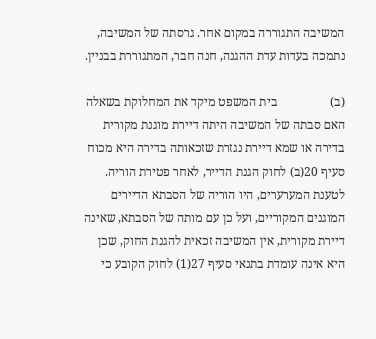המשיבה התגוררה במקום אחר. גרסתה של המשיבה, נתמכה בעדות עדת ההגנה, חנה חבר, המתגוררת בבניין.

(ב)                 בית המשפט מיקד את המחלוקת בשאלה האם סבתה של המשיבה היתה דיירת מוגנת מקורית בדירה או שמא דיירת נגזרת שזכאותה בדירה היא מכוח סעיף 20(ב) לחוק הגנת הדייר, לאחר פטירת הוריה. לטענת המערערים, היו הוריה של הסבתא הדיירים המוגנים המקוריים, ועל כן עם מותה של הסבתא, שאינה דיירת מקורית, אין המשיבה זכאית להגנת החוק, שכן היא אינה עומדת בתנאי סעיף 27(1) לחוק הקובע כי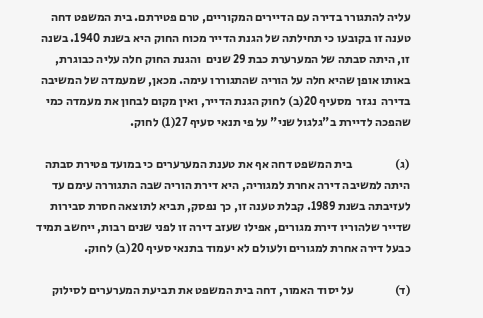עליה להתגורר בדירה עם הדיירים המקוריים, טרם פטירתם. בית המשפט דחה טענה זו בקובעו כי תחילתה של הגנת הדייר מכוח החוק היא בשנת 1940. בשנה זו, היתה סבתה של המערערת כבת 29 שנים  והגנת החוק חלה עליה כבוגרת, באותו אופן שהיא חלה על הוריה שהתגוררו עימה. מכאן, שמעמדה של המשיבה בדירה  נגזר  מסעיף 20(ב) לחוק הגנת הדייר, ואין מקום לבחון את מעמדה כמי שהפכה לדיירת ב"גלגול שני" על פי תנאי סעיף 27(1) לחוק.

(ג)                  בית המשפט דחה אף את טענת המערערים כי במועד פטירת סבתה היתה למשיבה דירה אחרת למגוריה, היא דירת הוריה שבה התגוררה עימם עד לעזיבתה בשנת 1989. קבלת טענה זו, כך נפסק, תביא לתוצאה חסרת סבירות שדייר שלהוריו דירת מגורים, אפילו שעזב דירה זו לפני שנים רבות, ייחשב תמיד כבעל דירה אחרת למגורים ולעולם לא יעמוד בתנאי סעיף 20(ב) לחוק.

(ד)                 על יסוד האמור, דחה בית המשפט את תביעת המערערים לסילוק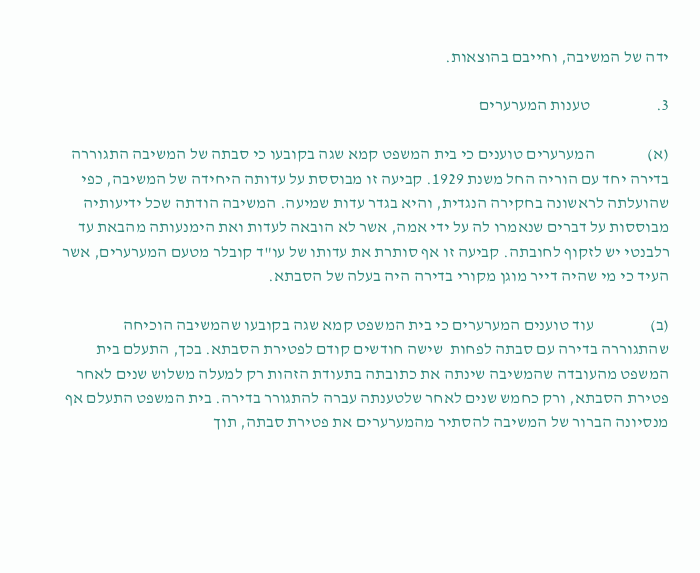ידה של המשיבה, וחייבם בהוצאות.

3.                    טענות המערערים

(א)                המערערים טוענים כי בית המשפט קמא שגה בקובעו כי סבתה של המשיבה התגוררה בדירה יחד עם הוריה החל משנת 1929. קביעה זו מבוססת על עדותה היחידה של המשיבה, כפי שהועלתה לראשונה בחקירה הנגדית, והיא בגדר עדות שמיעה. המשיבה הודתה שכל ידיעותיה מבוססות על דברים שנאמרו לה על ידי אמה, אשר לא הובאה לעדות ואת הימנעותה מהבאת עד רלבנטי יש לזקוף לחובתה. קביעה זו אף סותרת את עדותו של עו"ד קובלר מטעם המערערים, אשר העיד כי מי שהיה דייר מוגן מקורי בדירה היה בעלה של הסבתא.

(ב)                 עוד טוענים המערערים כי בית המשפט קמא שגה בקובעו שהמשיבה הוכיחה שהתגוררה בדירה עם סבתה לפחות  שישה חודשים קודם לפטירת הסבתא. בכך, התעלם בית המשפט מהעובדה שהמשיבה שינתה את כתובתה בתעודת הזהות רק למעלה משלוש שנים לאחר פטירת הסבתא, ורק כחמש שנים לאחר שלטענתה עברה להתגורר בדירה. בית המשפט התעלם אף מנסיונה הברור של המשיבה להסתיר מהמערערים את פטירת סבתה, תוך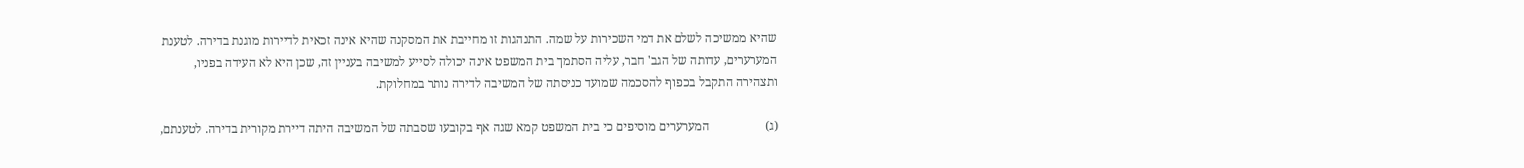שהיא ממשיכה לשלם את דמי השכירות על שמה. התנהגות זו מחייבת את המסקנה שהיא אינה זכאית לדיירות מוגנת בדירה. לטענת המערערים, עדותה של הגב' חבר, עליה הסתמך בית המשפט אינה יכולה לסייע למשיבה בעניין זה, שכן היא לא העידה בפניו, ותצהירה התקבל בכפוף להסכמה שמועד כניסתה של המשיבה לדירה נותר במחלוקת.

(ג)                  המערערים מוסיפים כי בית המשפט קמא שגה אף בקובעו שסבתה של המשיבה היתה דיירת מקורית בדירה. לטענתם,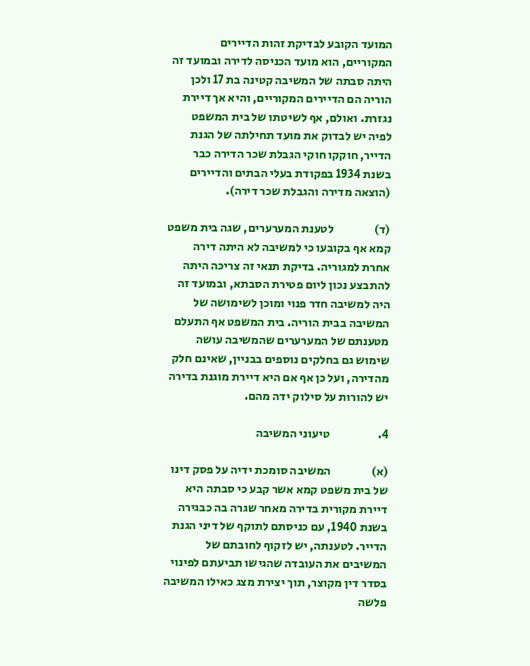המועד הקובע לבדיקת זהות הדיירים המקוריים, הוא מועד הכניסה לדירה ובמועד זה היתה סבתה של המשיבה קטינה בת 17 ולכן הוריה הם הדיירים המקוריים, והיא אך דיירת נגזרת. ואולם, אף לשיטתו של בית המשפט לפיה יש לבדוק את מועד תחילתה של הגנת הדייר, חוקקו חוקי הגבלת שכר הדירה כבר בשנת 1934 בפקודת בעלי הבתים והדיירים (הוצאה מדירה והגבלת שכר דירה).

(ד)                 לטענת המערערים, שגה בית משפט קמא אף בקובעו כי למשיבה לא היתה דירה אחרת למגוריה. בדיקת תנאי זה צריכה היתה להתבצע נכון ליום פטירת הסבתא, ובמועד זה היה למשיבה חדר פנוי ומוכן לשימושה של המשיבה בבית הוריה. בית המשפט אף התעלם מטענתם של המערערים שהמשיבה עושה שימוש גם בחלקים נוספים בבניין, שאינם חלק מהדירה, ועל כן אף אם היא דיירת מוגנת בדירה יש להורות על סילוק ידה מהם.

4.                    טיעוני המשיבה

(א)                 המשיבה סומכת ידיה על פסק דינו של בית משפט קמא אשר קבע כי סבתה היא דיירת מקורית בדירה מאחר שגרה בה כבגירה בשנת 1940, עם כניסתם לתוקף של דיני הגנת הדייר. לטענתה, יש לזקוף לחובתם של המשיבים את העובדה שהגישו תביעתם לפינוי בסדר דין מקוצר, תוך יצירת מצג כאילו המשיבה פלשה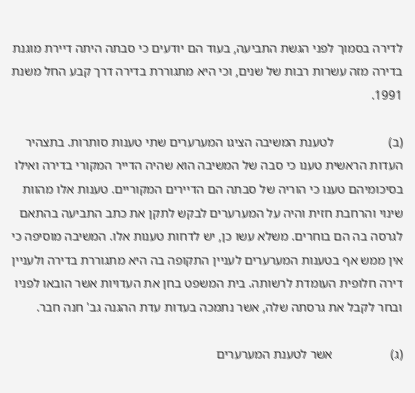לדירה בסמוך לפני הגשת התביעה, בעוד הם יודעים כי סבתה היתה דיירת מוגנת בדירה מזה עשרות רבות של שנים, וכי היא מתגוררת בדירה דרך קבע החל משנת 1991.

(ב)                 לטענת המשיבה הציגו המערערים שתי טענות סותרות. בתצהיר העדות הראשית טענו כי סבה של המשיבה הוא שהיה הדייר המקורי בדירה ואילו בסיכומיהם טענו כי הוריה של סבתה הם הדיירים המקוריים. טענות אלו מהוות שינוי והרחבת חזית והיה על המערערים לבקש לתקן את כתב התביעה בהתאם לגרסה בה הם בוחרים. משלא עשו כן, יש לדחות טענות אלו. המשיבה מוסיפה כי אין ממש אף בטענות המערערים לעניין התקופה בה היא מתגוררת בדירה ולעניין דירה חלופית העומדת לרשותה. בית המשפט בחן את העדויות אשר הובאו לפניו ובחר לקבל את גרסתה שלה, אשר נתמכה בעדות עדת ההגנה גב' חנה חבר.

(ג)                  אשר לטענת המערערים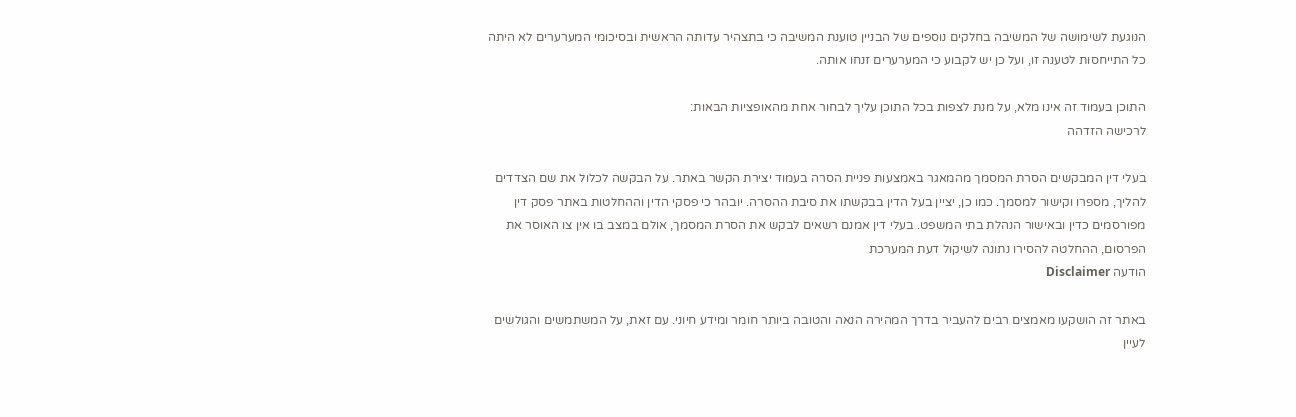הנוגעת לשימושה של המשיבה בחלקים נוספים של הבניין טוענת המשיבה כי בתצהיר עדותה הראשית ובסיכומי המערערים לא היתה כל התייחסות לטענה זו, ועל כן יש לקבוע כי המערערים זנחו אותה.

התוכן בעמוד זה אינו מלא, על מנת לצפות בכל התוכן עליך לבחור אחת מהאופציות הבאות:
לרכישה הזדהה

בעלי דין המבקשים הסרת המסמך מהמאגר באמצעות פניית הסרה בעמוד יצירת הקשר באתר. על הבקשה לכלול את שם הצדדים להליך, מספרו וקישור למסמך. כמו כן, יציין בעל הדין בבקשתו את סיבת ההסרה. יובהר כי פסקי הדין וההחלטות באתר פסק דין מפורסמים כדין ובאישור הנהלת בתי המשפט. בעלי דין אמנם רשאים לבקש את הסרת המסמך, אולם במצב בו אין צו האוסר את הפרסום, ההחלטה להסירו נתונה לשיקול דעת המערכת
הודעה Disclaimer

באתר זה הושקעו מאמצים רבים להעביר בדרך המהירה הנאה והטובה ביותר חומר ומידע חיוני. עם זאת, על המשתמשים והגולשים לעיין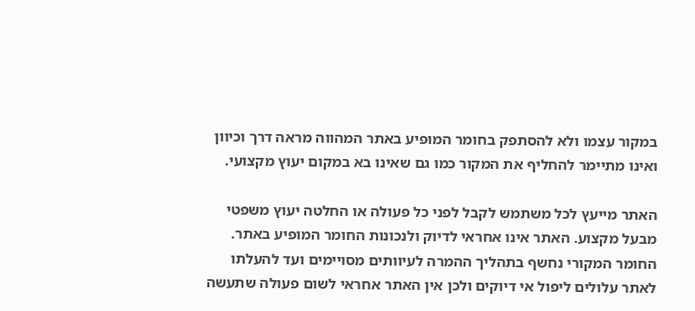במקור עצמו ולא להסתפק בחומר המופיע באתר המהווה מראה דרך וכיוון ואינו מתיימר להחליף את המקור כמו גם שאינו בא במקום יעוץ מקצועי.

האתר מייעץ לכל משתמש לקבל לפני כל פעולה או החלטה יעוץ משפטי מבעל מקצוע. האתר אינו אחראי לדיוק ולנכונות החומר המופיע באתר. החומר המקורי נחשף בתהליך ההמרה לעיוותים מסויימים ועד להעלתו לאתר עלולים ליפול אי דיוקים ולכן אין האתר אחראי לשום פעולה שתעשה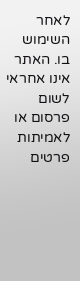לאחר השימוש בו. האתר אינו אחראי לשום פרסום או לאמיתות פרטים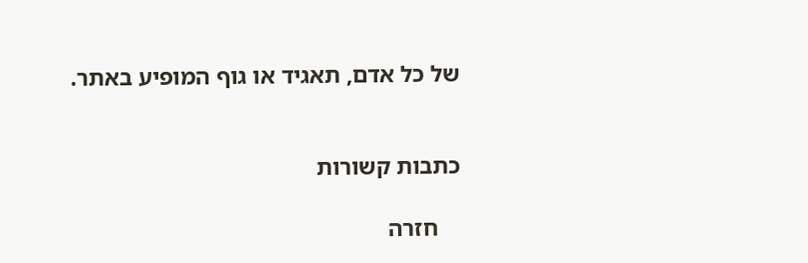של כל אדם, תאגיד או גוף המופיע באתר.


כתבות קשורות

    חזרה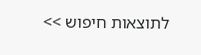לתוצאות חיפוש >>